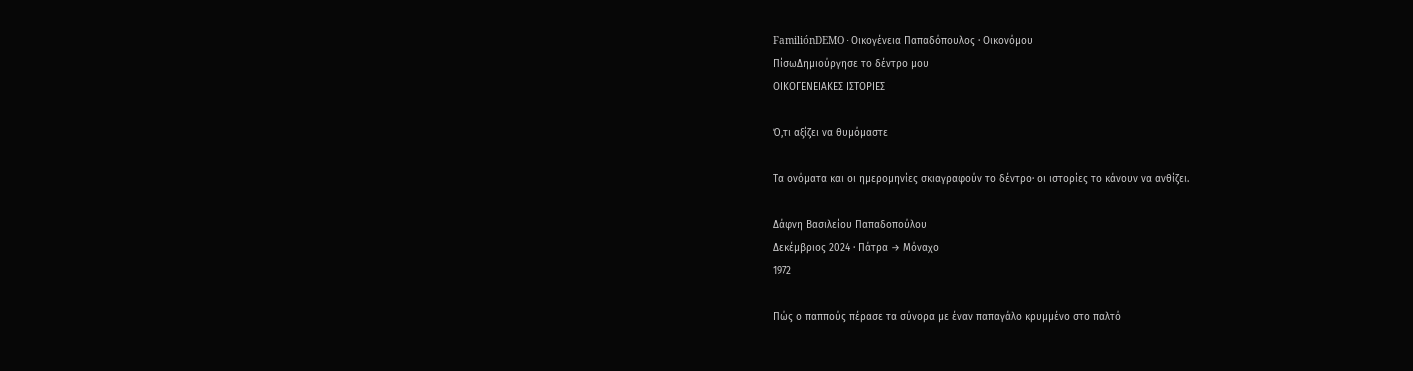FamiliónDEMO · Οικογένεια Παπαδόπουλος · Οικονόμου
ΠίσωΔημιούργησε το δέντρο μου
ΟΙΚΟΓΕΝΕΙΑΚΕΣ ΙΣΤΟΡΙΕΣ

Ό,τι αξίζει να θυμόμαστε

Τα ονόματα και οι ημερομηνίες σκιαγραφούν το δέντρο· οι ιστορίες το κάνουν να ανθίζει.

Δάφνη Βασιλείου Παπαδοπούλου
Δεκέμβριος 2024 · Πάτρα → Μόναχο
1972

Πώς ο παππούς πέρασε τα σύνορα με έναν παπαγάλο κρυμμένο στο παλτό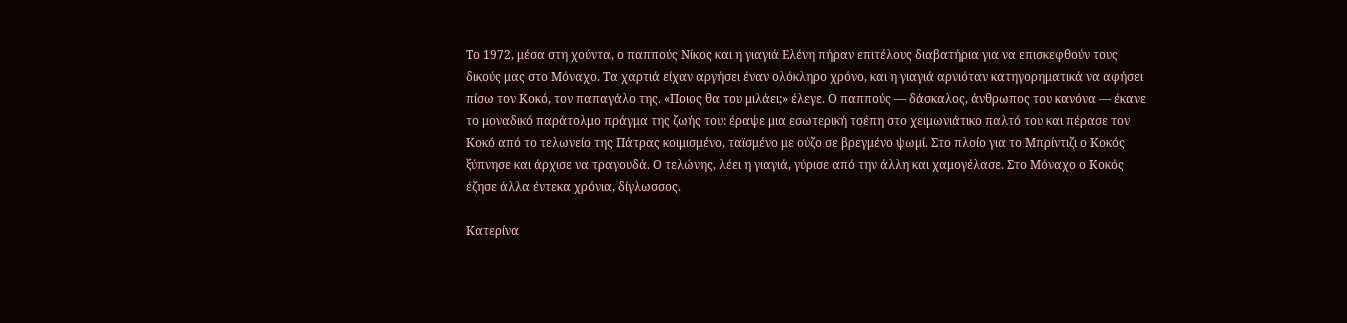Το 1972, μέσα στη χούντα, ο παππούς Νίκος και η γιαγιά Ελένη πήραν επιτέλους διαβατήρια για να επισκεφθούν τους δικούς μας στο Μόναχο. Τα χαρτιά είχαν αργήσει έναν ολόκληρο χρόνο, και η γιαγιά αρνιόταν κατηγορηματικά να αφήσει πίσω τον Κοκό, τον παπαγάλο της. «Ποιος θα του μιλάει;» έλεγε. Ο παππούς — δάσκαλος, άνθρωπος του κανόνα — έκανε το μοναδικό παράτολμο πράγμα της ζωής του: έραψε μια εσωτερική τσέπη στο χειμωνιάτικο παλτό του και πέρασε τον Κοκό από το τελωνείο της Πάτρας κοιμισμένο, ταϊσμένο με ούζο σε βρεγμένο ψωμί. Στο πλοίο για το Μπρίντιζι ο Κοκός ξύπνησε και άρχισε να τραγουδά. Ο τελώνης, λέει η γιαγιά, γύρισε από την άλλη και χαμογέλασε. Στο Μόναχο ο Κοκός έζησε άλλα έντεκα χρόνια, δίγλωσσος.

Κατερίνα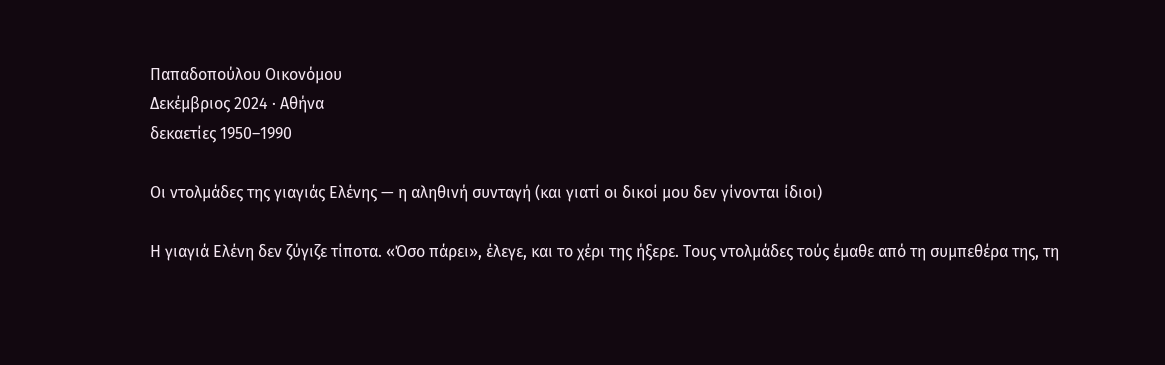Παπαδοπούλου Οικονόμου
Δεκέμβριος 2024 · Αθήνα
δεκαετίες 1950–1990

Οι ντολμάδες της γιαγιάς Ελένης — η αληθινή συνταγή (και γιατί οι δικοί μου δεν γίνονται ίδιοι)

Η γιαγιά Ελένη δεν ζύγιζε τίποτα. «Όσο πάρει», έλεγε, και το χέρι της ήξερε. Τους ντολμάδες τούς έμαθε από τη συμπεθέρα της, τη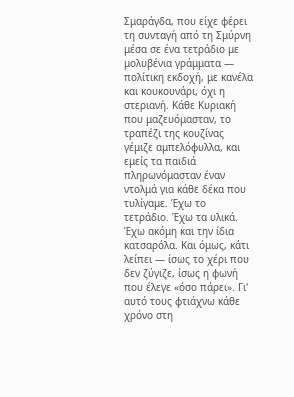Σμαράγδα, που είχε φέρει τη συνταγή από τη Σμύρνη μέσα σε ένα τετράδιο με μολυβένια γράμματα — πολίτικη εκδοχή, με κανέλα και κουκουνάρι, όχι η στεριανή. Κάθε Κυριακή που μαζευόμασταν, το τραπέζι της κουζίνας γέμιζε αμπελόφυλλα, και εμείς τα παιδιά πληρωνόμασταν έναν ντολμά για κάθε δέκα που τυλίγαμε. Έχω το τετράδιο. Έχω τα υλικά. Έχω ακόμη και την ίδια κατσαρόλα. Και όμως, κάτι λείπει — ίσως το χέρι που δεν ζύγιζε, ίσως η φωνή που έλεγε «όσο πάρει». Γι' αυτό τους φτιάχνω κάθε χρόνο στη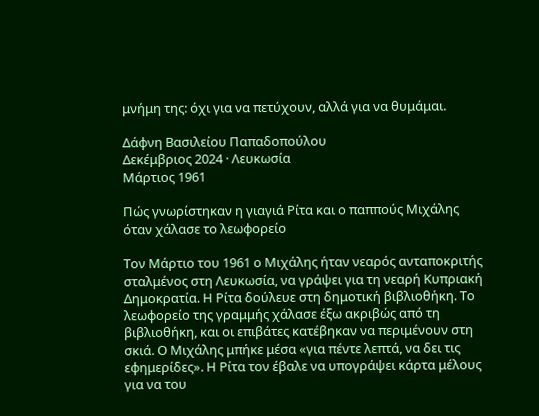μνήμη της: όχι για να πετύχουν, αλλά για να θυμάμαι.

Δάφνη Βασιλείου Παπαδοπούλου
Δεκέμβριος 2024 · Λευκωσία
Μάρτιος 1961

Πώς γνωρίστηκαν η γιαγιά Ρίτα και ο παππούς Μιχάλης όταν χάλασε το λεωφορείο

Τον Μάρτιο του 1961 ο Μιχάλης ήταν νεαρός ανταποκριτής σταλμένος στη Λευκωσία, να γράψει για τη νεαρή Κυπριακή Δημοκρατία. Η Ρίτα δούλευε στη δημοτική βιβλιοθήκη. Το λεωφορείο της γραμμής χάλασε έξω ακριβώς από τη βιβλιοθήκη, και οι επιβάτες κατέβηκαν να περιμένουν στη σκιά. Ο Μιχάλης μπήκε μέσα «για πέντε λεπτά, να δει τις εφημερίδες». Η Ρίτα τον έβαλε να υπογράψει κάρτα μέλους για να του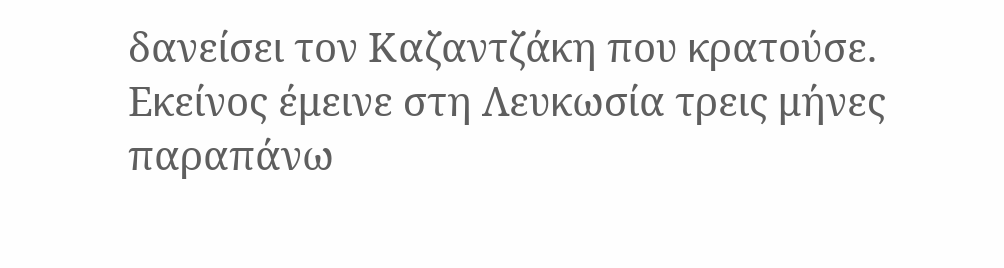δανείσει τον Καζαντζάκη που κρατούσε. Εκείνος έμεινε στη Λευκωσία τρεις μήνες παραπάνω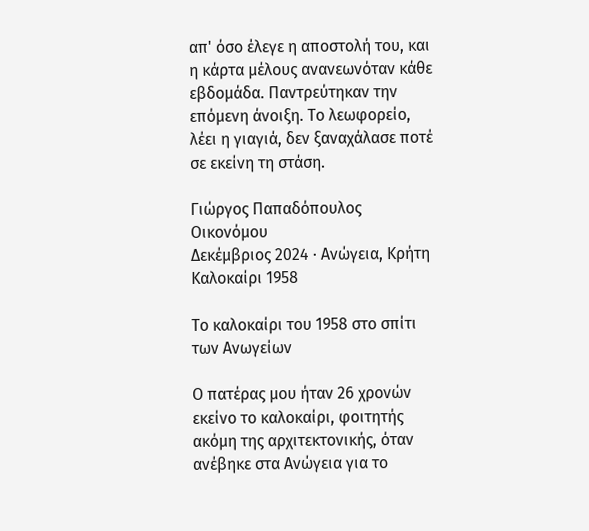απ' όσο έλεγε η αποστολή του, και η κάρτα μέλους ανανεωνόταν κάθε εβδομάδα. Παντρεύτηκαν την επόμενη άνοιξη. Το λεωφορείο, λέει η γιαγιά, δεν ξαναχάλασε ποτέ σε εκείνη τη στάση.

Γιώργος Παπαδόπουλος Οικονόμου
Δεκέμβριος 2024 · Ανώγεια, Κρήτη
Καλοκαίρι 1958

Το καλοκαίρι του 1958 στο σπίτι των Ανωγείων

Ο πατέρας μου ήταν 26 χρονών εκείνο το καλοκαίρι, φοιτητής ακόμη της αρχιτεκτονικής, όταν ανέβηκε στα Ανώγεια για το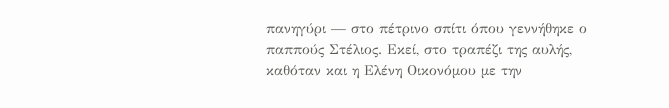πανηγύρι — στο πέτρινο σπίτι όπου γεννήθηκε ο παππούς Στέλιος. Εκεί, στο τραπέζι της αυλής, καθόταν και η Ελένη Οικονόμου με την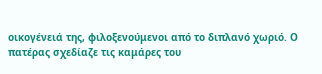οικογένειά της, φιλοξενούμενοι από το διπλανό χωριό. Ο πατέρας σχεδίαζε τις καμάρες του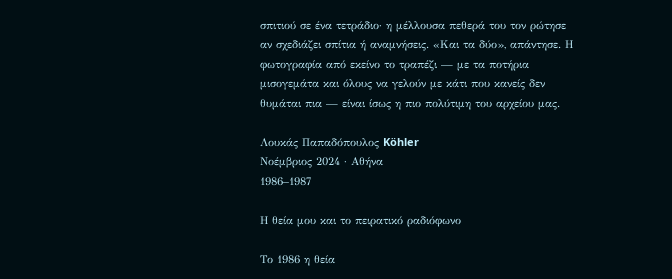σπιτιού σε ένα τετράδιο· η μέλλουσα πεθερά του τον ρώτησε αν σχεδιάζει σπίτια ή αναμνήσεις. «Και τα δύο», απάντησε. Η φωτογραφία από εκείνο το τραπέζι — με τα ποτήρια μισογεμάτα και όλους να γελούν με κάτι που κανείς δεν θυμάται πια — είναι ίσως η πιο πολύτιμη του αρχείου μας.

Λουκάς Παπαδόπουλος Köhler
Νοέμβριος 2024 · Αθήνα
1986–1987

Η θεία μου και το πειρατικό ραδιόφωνο

Το 1986 η θεία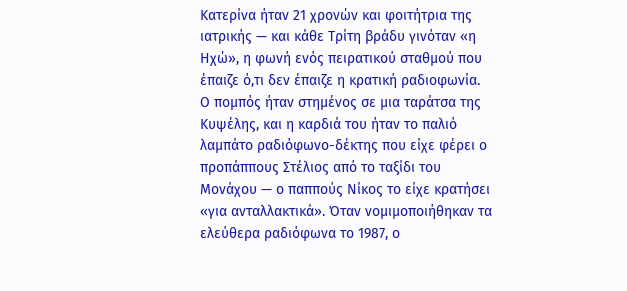Κατερίνα ήταν 21 χρονών και φοιτήτρια της ιατρικής — και κάθε Τρίτη βράδυ γινόταν «η Ηχώ», η φωνή ενός πειρατικού σταθμού που έπαιζε ό,τι δεν έπαιζε η κρατική ραδιοφωνία. Ο πομπός ήταν στημένος σε μια ταράτσα της Κυψέλης, και η καρδιά του ήταν το παλιό λαμπάτο ραδιόφωνο-δέκτης που είχε φέρει ο προπάππους Στέλιος από το ταξίδι του Μονάχου — ο παππούς Νίκος το είχε κρατήσει «για ανταλλακτικά». Όταν νομιμοποιήθηκαν τα ελεύθερα ραδιόφωνα το 1987, ο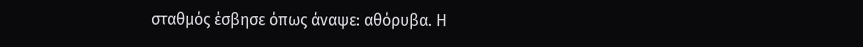σταθμός έσβησε όπως άναψε: αθόρυβα. Η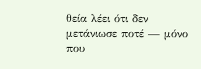θεία λέει ότι δεν μετάνιωσε ποτέ — μόνο που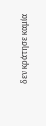δεν κράτησε καμία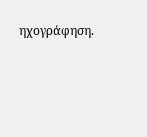ηχογράφηση.